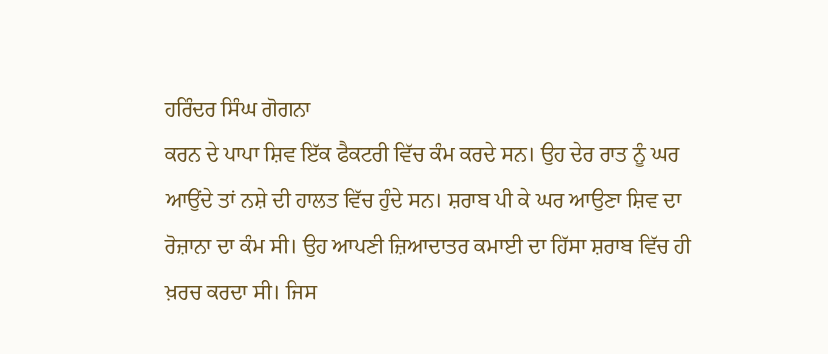ਹਰਿੰਦਰ ਸਿੰਘ ਗੋਗਨਾ
ਕਰਨ ਦੇ ਪਾਪਾ ਸ਼ਿਵ ਇੱਕ ਫੈਕਟਰੀ ਵਿੱਚ ਕੰਮ ਕਰਦੇ ਸਨ। ਉਹ ਦੇਰ ਰਾਤ ਨੂੰ ਘਰ ਆਉਂਦੇ ਤਾਂ ਨਸ਼ੇ ਦੀ ਹਾਲਤ ਵਿੱਚ ਹੁੰਦੇ ਸਨ। ਸ਼ਰਾਬ ਪੀ ਕੇ ਘਰ ਆਉਣਾ ਸ਼ਿਵ ਦਾ ਰੋਜ਼ਾਨਾ ਦਾ ਕੰਮ ਸੀ। ਉਹ ਆਪਣੀ ਜ਼ਿਆਦਾਤਰ ਕਮਾਈ ਦਾ ਹਿੱਸਾ ਸ਼ਰਾਬ ਵਿੱਚ ਹੀ ਖ਼ਰਚ ਕਰਦਾ ਸੀ। ਜਿਸ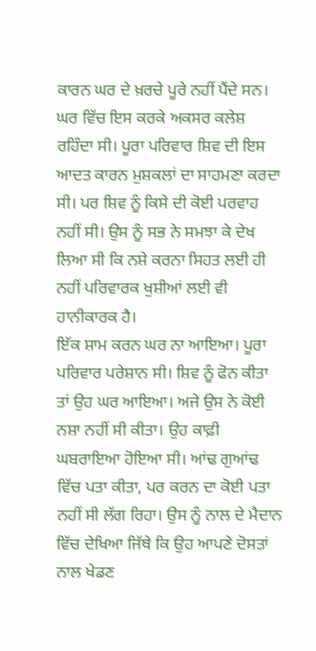ਕਾਰਨ ਘਰ ਦੇ ਖ਼ਰਚੇ ਪੂਰੇ ਨਹੀਂ ਪੈਂਦੇ ਸਨ। ਘਰ ਵਿੱਚ ਇਸ ਕਰਕੇ ਅਕਸਰ ਕਲੇਸ਼ ਰਹਿੰਦਾ ਸੀ। ਪੂਰਾ ਪਰਿਵਾਰ ਸ਼ਿਵ ਦੀ ਇਸ ਆਦਤ ਕਾਰਨ ਮੁਸ਼ਕਲਾਂ ਦਾ ਸਾਹਮਣਾ ਕਰਦਾ ਸੀ। ਪਰ ਸ਼ਿਵ ਨੂੰ ਕਿਸੇ ਦੀ ਕੋਈ ਪਰਵਾਹ ਨਹੀਂ ਸੀ। ਉਸ ਨੂੰ ਸਭ ਨੇ ਸਮਝਾ ਕੇ ਦੇਖ ਲਿਆ ਸੀ ਕਿ ਨਸ਼ੇ ਕਰਨਾ ਸਿਹਤ ਲਈ ਹੀ ਨਹੀਂ ਪਰਿਵਾਰਕ ਖੁਸ਼ੀਆਂ ਲਈ ਵੀ ਹਾਨੀਕਾਰਕ ਹੈ।
ਇੱਕ ਸ਼ਾਮ ਕਰਨ ਘਰ ਨਾ ਆਇਆ। ਪੂਰਾ ਪਰਿਵਾਰ ਪਰੇਸ਼ਾਨ ਸੀ। ਸ਼ਿਵ ਨੂੰ ਫੋਨ ਕੀਤਾ ਤਾਂ ਉਹ ਘਰ ਆਇਆ। ਅਜੇ ਉਸ ਨੇ ਕੋਈ ਨਸ਼ਾ ਨਹੀਂ ਸੀ ਕੀਤਾ। ਉਹ ਕਾਫ਼ੀ ਘਬਰਾਇਆ ਹੋਇਆ ਸੀ। ਆਂਢ ਗੁਆਂਢ ਵਿੱਚ ਪਤਾ ਕੀਤਾ, ਪਰ ਕਰਨ ਦਾ ਕੋਈ ਪਤਾ ਨਹੀਂ ਸੀ ਲੱਗ ਰਿਹਾ। ਉਸ ਨੂੰ ਨਾਲ ਦੇ ਮੈਦਾਨ ਵਿੱਚ ਦੇਖਿਆ ਜਿੱਥੇ ਕਿ ਉਹ ਆਪਣੇ ਦੋਸਤਾਂ ਨਾਲ ਖੇਡਣ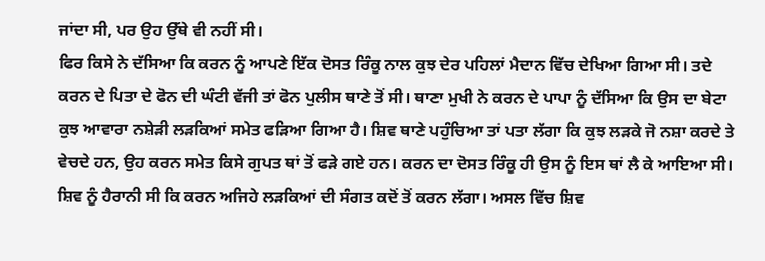ਜਾਂਦਾ ਸੀ, ਪਰ ਉਹ ਉੱਥੇ ਵੀ ਨਹੀਂ ਸੀ।
ਫਿਰ ਕਿਸੇ ਨੇ ਦੱਸਿਆ ਕਿ ਕਰਨ ਨੂੰ ਆਪਣੇ ਇੱਕ ਦੋਸਤ ਰਿੰਕੂ ਨਾਲ ਕੁਝ ਦੇਰ ਪਹਿਲਾਂ ਮੈਦਾਨ ਵਿੱਚ ਦੇਖਿਆ ਗਿਆ ਸੀ। ਤਦੇ ਕਰਨ ਦੇ ਪਿਤਾ ਦੇ ਫੋਨ ਦੀ ਘੰਟੀ ਵੱਜੀ ਤਾਂ ਫੋਨ ਪੁਲੀਸ ਥਾਣੇ ਤੋਂ ਸੀ। ਥਾਣਾ ਮੁਖੀ ਨੇ ਕਰਨ ਦੇ ਪਾਪਾ ਨੂੰ ਦੱਸਿਆ ਕਿ ਉਸ ਦਾ ਬੇਟਾ ਕੁਝ ਆਵਾਰਾ ਨਸ਼ੇੜੀ ਲੜਕਿਆਂ ਸਮੇਤ ਫੜਿਆ ਗਿਆ ਹੈ। ਸ਼ਿਵ ਥਾਣੇ ਪਹੁੰਚਿਆ ਤਾਂ ਪਤਾ ਲੱਗਾ ਕਿ ਕੁਝ ਲੜਕੇ ਜੋ ਨਸ਼ਾ ਕਰਦੇ ਤੇ ਵੇਚਦੇ ਹਨ, ਉਹ ਕਰਨ ਸਮੇਤ ਕਿਸੇ ਗੁਪਤ ਥਾਂ ਤੋਂ ਫੜੇ ਗਏ ਹਨ। ਕਰਨ ਦਾ ਦੋਸਤ ਰਿੰਕੂ ਹੀ ਉਸ ਨੂੰ ਇਸ ਥਾਂ ਲੈ ਕੇ ਆਇਆ ਸੀ। ਸ਼ਿਵ ਨੂੰ ਹੈਰਾਨੀ ਸੀ ਕਿ ਕਰਨ ਅਜਿਹੇ ਲੜਕਿਆਂ ਦੀ ਸੰਗਤ ਕਦੋਂ ਤੋਂ ਕਰਨ ਲੱਗਾ। ਅਸਲ ਵਿੱਚ ਸ਼ਿਵ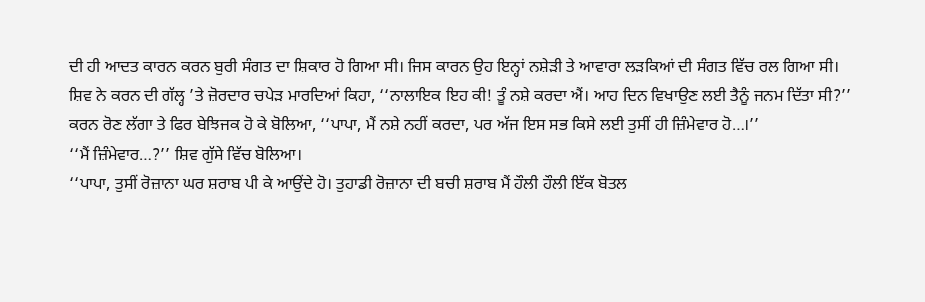ਦੀ ਹੀ ਆਦਤ ਕਾਰਨ ਕਰਨ ਬੁਰੀ ਸੰਗਤ ਦਾ ਸ਼ਿਕਾਰ ਹੋ ਗਿਆ ਸੀ। ਜਿਸ ਕਾਰਨ ਉਹ ਇਨ੍ਹਾਂ ਨਸ਼ੇੜੀ ਤੇ ਆਵਾਰਾ ਲੜਕਿਆਂ ਦੀ ਸੰਗਤ ਵਿੱਚ ਰਲ ਗਿਆ ਸੀ।
ਸ਼ਿਵ ਨੇ ਕਰਨ ਦੀ ਗੱਲ੍ਹ ’ਤੇ ਜ਼ੋਰਦਾਰ ਚਪੇੜ ਮਾਰਦਿਆਂ ਕਿਹਾ, ‘‘ਨਾਲਾਇਕ ਇਹ ਕੀ! ਤੂੰ ਨਸ਼ੇ ਕਰਦਾ ਐਂ। ਆਹ ਦਿਨ ਵਿਖਾਉਣ ਲਈ ਤੈਨੂੰ ਜਨਮ ਦਿੱਤਾ ਸੀ?’’
ਕਰਨ ਰੋਣ ਲੱਗਾ ਤੇ ਫਿਰ ਬੇਝਿਜਕ ਹੋ ਕੇ ਬੋਲਿਆ, ‘‘ਪਾਪਾ, ਮੈਂ ਨਸ਼ੇ ਨਹੀਂ ਕਰਦਾ, ਪਰ ਅੱਜ ਇਸ ਸਭ ਕਿਸੇ ਲਈ ਤੁਸੀਂ ਹੀ ਜ਼ਿੰਮੇਵਾਰ ਹੋ…।’’
‘‘ਮੈਂ ਜ਼ਿੰਮੇਵਾਰ…?’’ ਸ਼ਿਵ ਗੁੱਸੇ ਵਿੱਚ ਬੋਲਿਆ।
‘‘ਪਾਪਾ, ਤੁਸੀਂ ਰੋਜ਼ਾਨਾ ਘਰ ਸ਼ਰਾਬ ਪੀ ਕੇ ਆਉਂਦੇ ਹੋ। ਤੁਹਾਡੀ ਰੋਜ਼ਾਨਾ ਦੀ ਬਚੀ ਸ਼ਰਾਬ ਮੈਂ ਹੌਲੀ ਹੌਲੀ ਇੱਕ ਬੋਤਲ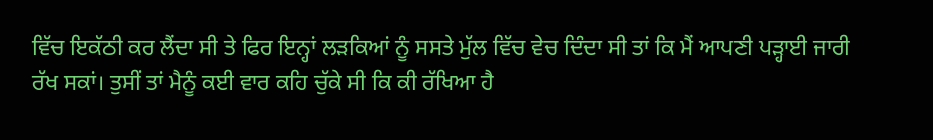ਵਿੱਚ ਇਕੱਠੀ ਕਰ ਲੈਂਦਾ ਸੀ ਤੇ ਫਿਰ ਇਨ੍ਹਾਂ ਲੜਕਿਆਂ ਨੂੰ ਸਸਤੇ ਮੁੱਲ ਵਿੱਚ ਵੇਚ ਦਿੰਦਾ ਸੀ ਤਾਂ ਕਿ ਮੈਂ ਆਪਣੀ ਪੜ੍ਹਾਈ ਜਾਰੀ ਰੱਖ ਸਕਾਂ। ਤੁਸੀਂ ਤਾਂ ਮੈਨੂੰ ਕਈ ਵਾਰ ਕਹਿ ਚੁੱਕੇ ਸੀ ਕਿ ਕੀ ਰੱਖਿਆ ਹੈ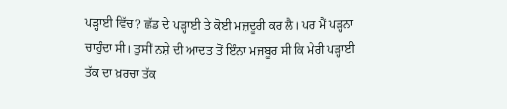ਪੜ੍ਹਾਈ ਵਿੱਚ? ਛੱਡ ਦੇ ਪੜ੍ਹਾਈ ਤੇ ਕੋਈ ਮਜ਼ਦੂਰੀ ਕਰ ਲੈ। ਪਰ ਮੈਂ ਪੜ੍ਹਨਾ ਚਾਹੁੰਦਾ ਸੀ। ਤੁਸੀਂ ਨਸ਼ੇ ਦੀ ਆਦਤ ਤੋਂ ਇੰਨਾ ਮਜਬੂਰ ਸੀ ਕਿ ਮੇਰੀ ਪੜ੍ਹਾਈ ਤੱਕ ਦਾ ਖ਼ਰਚਾ ਤੱਕ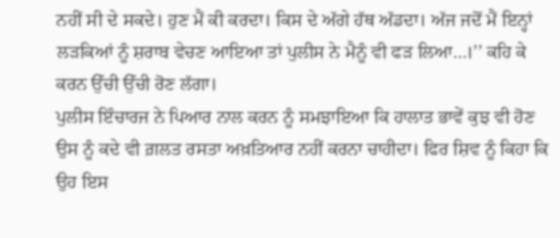ਨਹੀਂ ਸੀ ਦੇ ਸਕਦੇ। ਹੁਣ ਮੈਂ ਕੀ ਕਰਦਾ। ਕਿਸ ਦੇ ਅੱਗੇ ਹੱਥ ਅੱਡਦਾ। ਅੱਜ ਜਦੋਂ ਮੈਂ ਇਨ੍ਹਾਂ ਲੜਕਿਆਂ ਨੂੰ ਸ਼ਰਾਬ ਵੇਚਣ ਆਇਆ ਤਾਂ ਪੁਲੀਸ ਨੇ ਮੈਨੂੰ ਵੀ ਫੜ ਲਿਆ…।’’ ਕਹਿ ਕੇ ਕਰਨ ਉੱਚੀ ਉੱਚੀ ਰੋਣ ਲੱਗਾ।
ਪੁਲੀਸ ਇੰਚਾਰਜ ਨੇ ਪਿਆਰ ਨਾਲ ਕਰਨ ਨੂੰ ਸਮਝਾਇਆ ਕਿ ਹਾਲਾਤ ਭਾਵੇਂ ਕੁਝ ਵੀ ਹੋਣ ਉਸ ਨੂੰ ਕਦੇ ਵੀ ਗ਼ਲਤ ਰਸਤਾ ਅਖ਼ਤਿਆਰ ਨਹੀਂ ਕਰਨਾ ਚਾਹੀਦਾ। ਫਿਰ ਸ਼ਿਵ ਨੂੰ ਕਿਹਾ ਕਿ ਉਹ ਇਸ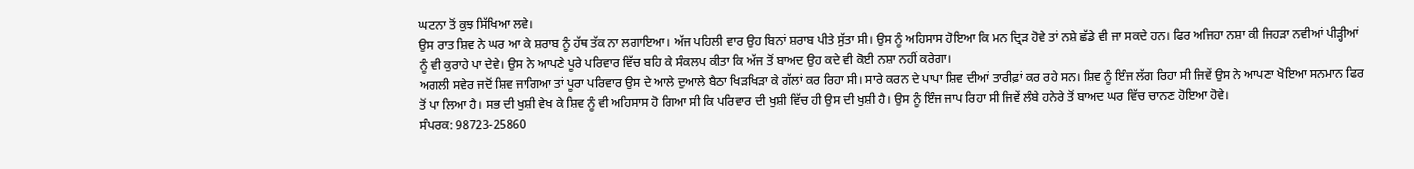ਘਟਨਾ ਤੋਂ ਕੁਝ ਸਿੱਖਿਆ ਲਵੇ।
ਉਸ ਰਾਤ ਸ਼ਿਵ ਨੇ ਘਰ ਆ ਕੇ ਸ਼ਰਾਬ ਨੂੰ ਹੱਥ ਤੱਕ ਨਾ ਲਗਾਇਆ। ਅੱਜ ਪਹਿਲੀ ਵਾਰ ਉਹ ਬਿਨਾਂ ਸ਼ਰਾਬ ਪੀਤੇ ਸੁੱਤਾ ਸੀ। ਉਸ ਨੂੰ ਅਹਿਸਾਸ ਹੋਇਆ ਕਿ ਮਨ ਦ੍ਰਿੜ ਹੋਵੇ ਤਾਂ ਨਸ਼ੇ ਛੱਡੇ ਵੀ ਜਾ ਸਕਦੇ ਹਨ। ਫਿਰ ਅਜਿਹਾ ਨਸ਼ਾ ਕੀ ਜਿਹੜਾ ਨਵੀਆਂ ਪੀੜ੍ਹੀਆਂ ਨੂੰ ਵੀ ਕੁਰਾਹੇ ਪਾ ਦੇਵੇ। ਉਸ ਨੇ ਆਪਣੇ ਪੂਰੇ ਪਰਿਵਾਰ ਵਿੱਚ ਬਹਿ ਕੇ ਸੰਕਲਪ ਕੀਤਾ ਕਿ ਅੱਜ ਤੋਂ ਬਾਅਦ ਉਹ ਕਦੇ ਵੀ ਕੋਈ ਨਸ਼ਾ ਨਹੀਂ ਕਰੇਗਾ।
ਅਗਲੀ ਸਵੇਰ ਜਦੋਂ ਸ਼ਿਵ ਜਾਗਿਆ ਤਾਂ ਪੂਰਾ ਪਰਿਵਾਰ ਉਸ ਦੇ ਆਲੇ ਦੁਆਲੇ ਬੈਠਾ ਖਿੜਖਿੜਾ ਕੇ ਗੱਲਾਂ ਕਰ ਰਿਹਾ ਸੀ। ਸਾਰੇ ਕਰਨ ਦੇ ਪਾਪਾ ਸ਼ਿਵ ਦੀਆਂ ਤਾਰੀਫ਼ਾਂ ਕਰ ਰਹੇ ਸਨ। ਸ਼ਿਵ ਨੂੰ ਇੰਜ ਲੱਗ ਰਿਹਾ ਸੀ ਜਿਵੇਂ ਉਸ ਨੇ ਆਪਣਾ ਖੋਇਆ ਸਨਮਾਨ ਫਿਰ ਤੋਂ ਪਾ ਲਿਆ ਹੈ। ਸਭ ਦੀ ਖੁਸ਼ੀ ਵੇਖ ਕੇ ਸ਼ਿਵ ਨੂੰ ਵੀ ਅਹਿਸਾਸ ਹੋ ਗਿਆ ਸੀ ਕਿ ਪਰਿਵਾਰ ਦੀ ਖੁਸ਼ੀ ਵਿੱਚ ਹੀ ਉਸ ਦੀ ਖੁਸ਼ੀ ਹੈ। ਉਸ ਨੂੰ ਇੰਜ ਜਾਪ ਰਿਹਾ ਸੀ ਜਿਵੇਂ ਲੰਬੇ ਹਨੇਰੇ ਤੋਂ ਬਾਅਦ ਘਰ ਵਿੱਚ ਚਾਨਣ ਹੋਇਆ ਹੋਵੇ।
ਸੰਪਰਕ: 98723-25860